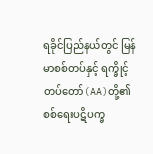ရခိုင်ပြည်နယ်တွင် မြန်မာစစ်တပ်နှင့် ရက္ခိုင့်တပ်တော်(AA)တို့၏ စစ်ရေးပဋိပက္ခ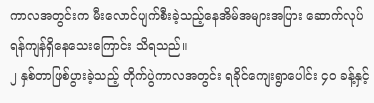ကာလအတွင်းက မီးလောင်ပျက်စီးခဲ့သည့်နေအိမ်အများအပြား ဆောက်လုပ်ရန်ကျန်ရှိနေသေးကြောင်း သိရသည်။
၂ နှစ်တာဖြစ်ပွားခဲ့သည့် တိုက်ပွဲကာလအတွင်း ရခိုင်ကျေးရွာပေါင်း ၄၀ ခန့်နှင့်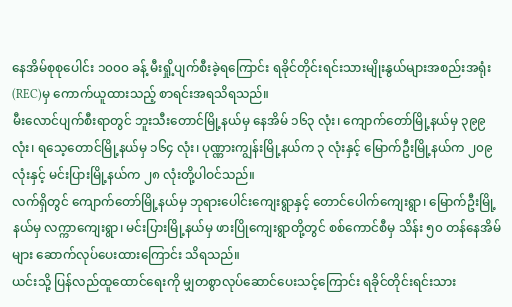နေအိမ်စုစုပေါင်း ၁၀၀၀ ခန့် မီးရှို့ပျက်စီးခဲ့ရကြောင်း ရခိုင်တိုင်းရင်းသားမျိုးနွယ်များအစည်းအရုံး(REC)မှ ကောက်ယူထားသည့် စာရင်းအရသိရသည်။
မီးလောင်ပျက်စီးရာတွင် ဘူးသီးတောင်မြို့နယ်မှ နေအိမ် ၁၆၃ လုံး၊ ကျောက်တော်မြို့နယ်မှ ၃၉၉ လုံး၊ ရသေ့တောင်မြို့နယ်မှ ၁၆၄ လုံး၊ ပုဏ္ဏားကျွန်းမြို့နယ်က ၃ လုံးနှင့် မြောက်ဦးမြို့နယ်က ၂၀၉ လုံးနှင့် မင်းပြားမြို့နယ်က ၂၈ လုံးတို့ပါဝင်သည်။
လက်ရှိတွင် ကျောက်တော်မြို့နယ်မှ ဘုရားပေါင်းကျေးရွာနှင့် တောင်ပေါက်ကျေးရွာ၊ မြောက်ဦးမြို့နယ်မှ လက္ကာကျေးရွာ၊ မင်းပြားမြို့နယ်မှ ဖားပြိုကျေးရွာတို့တွင် စစ်ကောင်စီမှ သိန်း ၅၀ တန်နေအိမ်များ ဆောက်လုပ်ပေးထားကြောင်း သိရသည်။
ယင်းသို့ ပြန်လည်ထူထောင်ရေးကို မျှတစွာလုပ်ဆောင်ပေးသင့်ကြောင်း ရခိုင်တိုင်းရင်းသား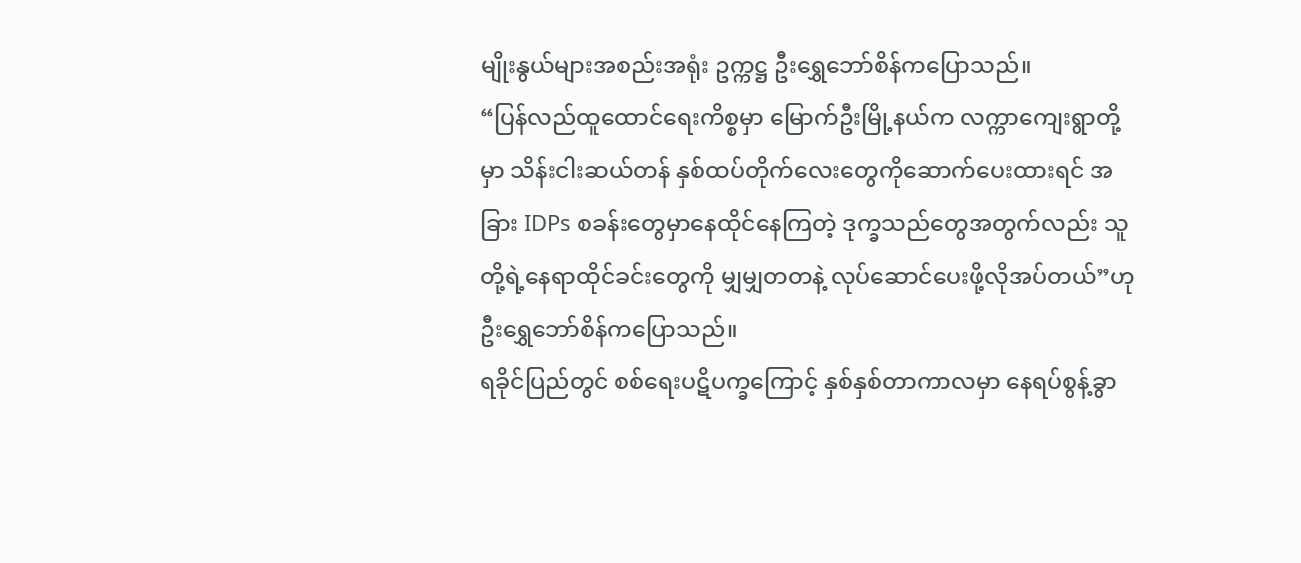မျိုးနွယ်များအစည်းအရုံး ဥက္ကဋ္ဌ ဦးရွှေဘော်စိန်ကပြောသည်။
“ပြန်လည်ထူထောင်ရေးကိစ္စမှာ မြောက်ဦးမြို့နယ်က လက္ကာကျေးရွာတို့မှာ သိန်းငါးဆယ်တန် နှစ်ထပ်တိုက်လေးတွေကိုဆောက်ပေးထားရင် အခြား IDPs စခန်းတွေမှာနေထိုင်နေကြတဲ့ ဒုက္ခသည်တွေအတွက်လည်း သူတို့ရဲ့နေရာထိုင်ခင်းတွေကို မျှမျှတတနဲ့ လုပ်ဆောင်ပေးဖို့လိုအပ်တယ်”ဟု ဦးရွှေဘော်စိန်ကပြောသည်။
ရခိုင်ပြည်တွင် စစ်ရေးပဋိပက္ခကြောင့် နှစ်နှစ်တာကာလမှာ နေရပ်စွန့်ခွာ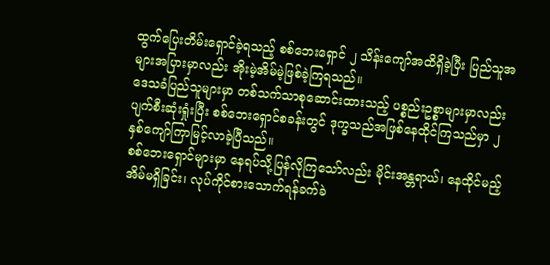ထွက်ပြေးတိမ်းရှောင်ခဲ့ရသည့် စစ်ဘေးရှောင် ၂ သိန်းကျော်အထိရှိခဲ့ပြီး ပြည်သူအများအပြားမှာလည်း အိုးမဲ့အိမ်မဲ့ဖြစ်ခဲ့ကြရသည်။
ဒေသခံပြည်သူများမှာ တစ်သက်သာစုဆောင်းထားသည့် ပစ္စည်းဥစ္စာများမှာလည်းပျက်စီးဆုံးရှုံးပြီး စစ်ဘေးရှောင်စခန်းတွင် ဒုက္ခသည်အဖြစ်နေထိုင်ကြသည်မှာ ၂ နှစ်ကျော်ကြာမြင့်လာခဲ့ပြီသည်။
စစ်ဘေးရှောင်များမှာ နေရပ်သို့ပြန်လိုကြသော်လည်း မိုင်းအန္တရာယ်၊ နေထိုင်မည့်အိမ်မရှိခြင်း၊ လုပ်ကိုင်စားသောက်ရန်ခက်ခဲ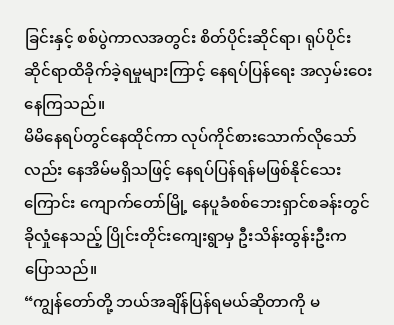ခြင်းနှင့် စစ်ပွဲကာလအတွင်း စိတ်ပိုင်းဆိုင်ရာ၊ ရုပ်ပိုင်းဆိုင်ရာထိခိုက်ခဲ့ရမှုများကြာင့် နေရပ်ပြန်ရေး အလှမ်းဝေးနေကြသည်။
မိမိနေရပ်တွင်နေထိုင်ကာ လုပ်ကိုင်စားသောက်လိုသော်လည်း နေအိမ်မရှိသဖြင့် နေရပ်ပြန်ရန်မဖြစ်နိုင်သေးကြောင်း ကျောက်တော်မြို့ နေပူခံစစ်ဘေးရှာင်စခန်းတွင်ခိုလှုံနေသည့် ပြိုင်းတိုင်းကျေးရွာမှ ဦးသိန်းထွန်းဦးကပြောသည်။
“ကျွန်တော်တို့ ဘယ်အချိန်ပြန်ရမယ်ဆိုတာကို မ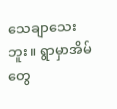သေချာသေးဘူး။ ရွာမှာအိမ်တွေ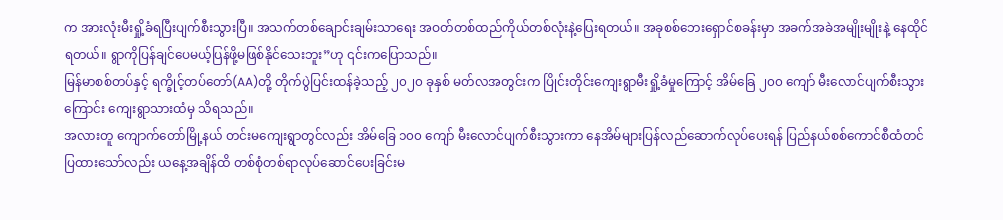က အားလုံးမီးရှို့ခံရပြီးပျက်စီးသွားပြီ။ အသက်တစ်ချောင်းချမ်းသာရေး အဝတ်တစ်ထည်ကိုယ်တစ်လုံးနဲ့ပြေးရတယ်။ အခုစစ်ဘေးရှောင်စခန်းမှာ အခက်အခဲအမျိုးမျိုးနဲ့ နေထိုင်ရတယ်။ ရွာကိုပြန်ချင်ပေမယ့်ပြန်ဖို့မဖြစ်နိုင်သေးဘူး”ဟု ၎င်းကပြောသည်။
မြန်မာစစ်တပ်နှင့် ရက္ခိုင့်တပ်တော်(AA)တို့ တိုက်ပွဲပြင်းထန်ခဲ့သည့် ၂၀၂၀ ခုနှစ် မတ်လအတွင်းက ပြိုင်းတိုင်းကျေးရွာမီးရှို့ခံမှုကြောင့် အိမ်ခြေ ၂၀၀ ကျော် မီးလောင်ပျက်စီးသွားကြောင်း ကျေးရွာသားထံမှ သိရသည်။
အလားတူ ကျောက်တော်မြို့နယ် တင်းမကျေးရွာတွင်လည်း အိမ်ခြေ ၁၀၀ ကျော် မီးလောင်ပျက်စီးသွားကာ နေအိမ်များပြန်လည်ဆောက်လုပ်ပေးရန် ပြည်နယ်စစ်ကောင်စီထံတင်ပြထားသော်လည်း ယနေ့အချိန်ထိ တစ်စုံတစ်ရာလုပ်ဆောင်ပေးခြင်းမ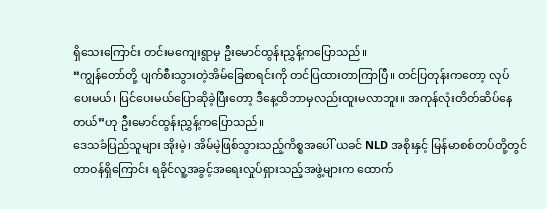ရှိသေးကြောင်း တင်းမကျေးရွာမှ ဦးမောင်ထွန်းညွှန့်ကပြောသည်။
“ကျွန်တော်တို့ ပျက်စီးသွားတဲ့အိမ်ခြေစာရင်းကို တင်ပြထားတာကြာပြီ။ တင်ပြတုန်းကတော့ လုပ်ပေးမယ်၊ ပြင်ပေးမယ်ပြောဆိုခဲ့ပြီးတော့ ဒီနေ့ထိဘာမှလည်းထူးမလာဘူး။ အကုန်လုံးတိတ်ဆိပ်နေတယ်”ဟု ဦးမောင်ထွန်းညွှန့်ကပြောသည်။
ဒေသခံပြည်သူများ အိုးမဲ့၊ အိမ်မဲ့ဖြစ်သွားသည့်ကိစ္စအပေါ် ယခင် NLD အစိုးနှင့် မြန်မာစစ်တပ်တို့တွင်တာဝန်ရှိကြောင်း ရခိုင်လူ့အခွင့်အရေးလှုပ်ရှားသည့်အဖွဲ့များက ထောက်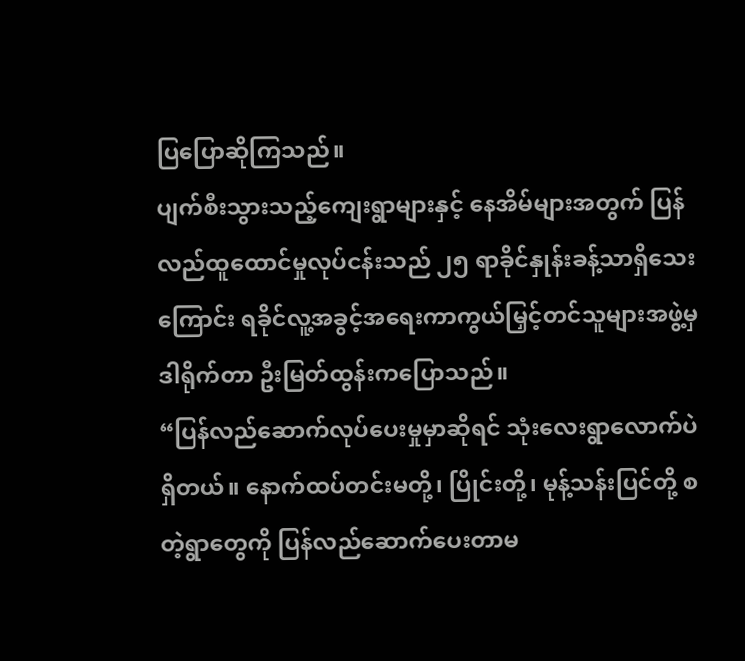ပြပြောဆိုကြသည်။
ပျက်စီးသွားသည့်ကျေးရွာများနှင့် နေအိမ်များအတွက် ပြန်လည်ထူထောင်မှုလုပ်ငန်းသည် ၂၅ ရာခိုင်နှုန်းခန့်သာရှိသေးကြောင်း ရခိုင်လူ့အခွင့်အရေးကာကွယ်မြှင့်တင်သူများအဖွဲ့မှ ဒါရိုက်တာ ဦးမြတ်ထွန်းကပြောသည်။
“ပြန်လည်ဆောက်လုပ်ပေးမှုမှာဆိုရင် သုံးလေးရွာလောက်ပဲရှိတယ်။ နောက်ထပ်တင်းမတို့၊ ပြိုင်းတို့၊ မုန့်သန်းပြင်တို့ စတဲ့ရွာတွေကို ပြန်လည်ဆောက်ပေးတာမ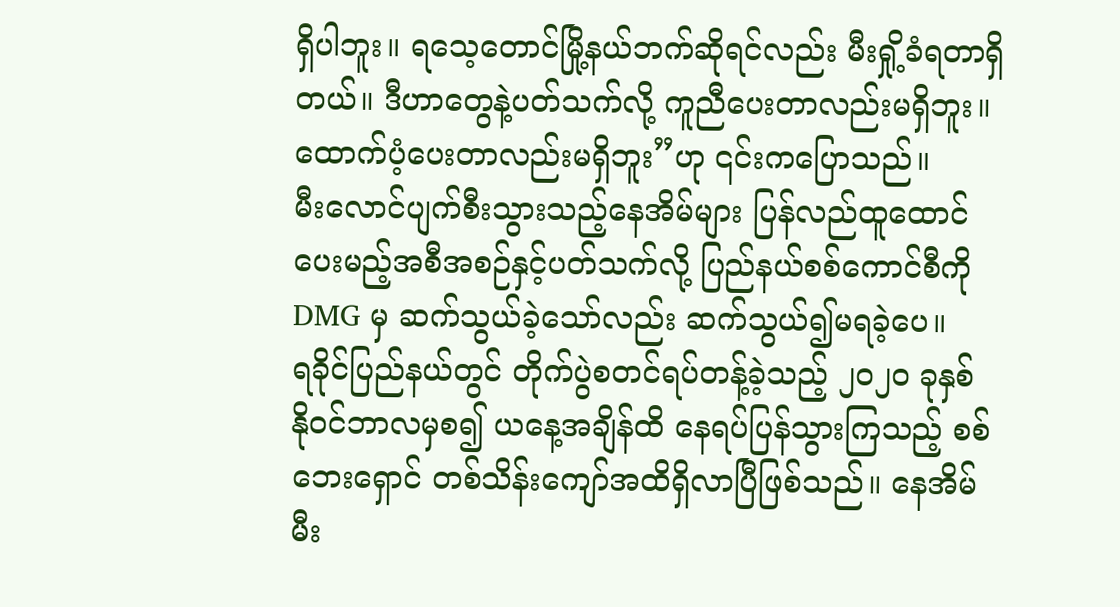ရှိပါဘူး။ ရသေ့တောင်မြို့နယ်ဘက်ဆိုရင်လည်း မီးရှို့ခံရတာရှိတယ်။ ဒီဟာတွေနဲ့ပတ်သက်လို့ ကူညီပေးတာလည်းမရှိဘူး။ ထောက်ပံ့ပေးတာလည်းမရှိဘူး”ဟု ၎င်းကပြောသည်။
မီးလောင်ပျက်စီးသွားသည့်နေအိမ်များ ပြန်လည်ထူထောင်ပေးမည့်အစီအစဉ်နှင့်ပတ်သက်လို့ ပြည်နယ်စစ်ကောင်စီကို DMG မှ ဆက်သွယ်ခဲ့သော်လည်း ဆက်သွယ်၍မရခဲ့ပေ။
ရခိုင်ပြည်နယ်တွင် တိုက်ပွဲစတင်ရပ်တန့်ခဲ့သည့် ၂၀၂၀ ခုနှစ် နိုဝင်ဘာလမှစ၍ ယနေ့အချိန်ထိ နေရပ်ပြန်သွားကြသည့် စစ်ဘေးရှောင် တစ်သိန်းကျော်အထိရှိလာပြီဖြစ်သည်။ နေအိမ်မီး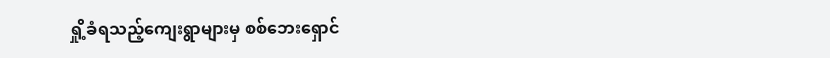ရှို့ခံရသည့်ကျေးရွာများမှ စစ်ဘေးရှောင်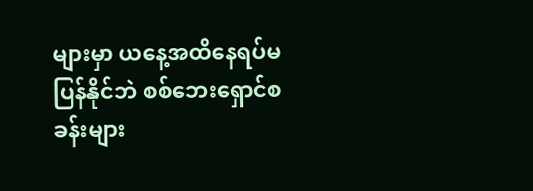များမှာ ယနေ့အထိနေရပ်မပြန်နိုင်ဘဲ စစ်ဘေးရှောင်စခန်းများ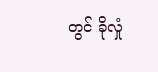တွင် ခိုလှုံ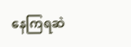နေကြရဆဲ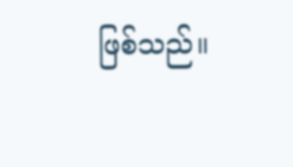ဖြစ်သည်။